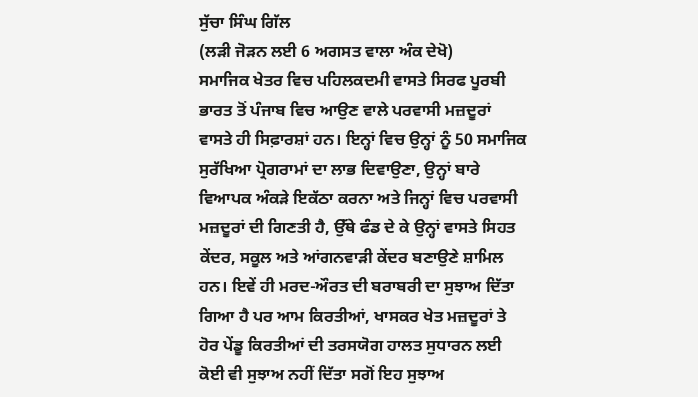ਸੁੱਚਾ ਸਿੰਘ ਗਿੱਲ
(ਲੜੀ ਜੋੜਨ ਲਈ 6 ਅਗਸਤ ਵਾਲਾ ਅੰਕ ਦੇਖੋ)
ਸਮਾਜਿਕ ਖੇਤਰ ਵਿਚ ਪਹਿਲਕਦਮੀ ਵਾਸਤੇ ਸਿਰਫ ਪੂਰਬੀ ਭਾਰਤ ਤੋਂ ਪੰਜਾਬ ਵਿਚ ਆਉਣ ਵਾਲੇ ਪਰਵਾਸੀ ਮਜ਼ਦੂਰਾਂ ਵਾਸਤੇ ਹੀ ਸਿਫ਼ਾਰਸ਼ਾਂ ਹਨ। ਇਨ੍ਹਾਂ ਵਿਚ ਉਨ੍ਹਾਂ ਨੂੰ 50 ਸਮਾਜਿਕ ਸੁਰੱਖਿਆ ਪ੍ਰੋਗਰਾਮਾਂ ਦਾ ਲਾਭ ਦਿਵਾਉਣਾ, ਉਨ੍ਹਾਂ ਬਾਰੇ ਵਿਆਪਕ ਅੰਕੜੇ ਇਕੱਠਾ ਕਰਨਾ ਅਤੇ ਜਿਨ੍ਹਾਂ ਵਿਚ ਪਰਵਾਸੀ ਮਜ਼ਦੂਰਾਂ ਦੀ ਗਿਣਤੀ ਹੈ, ਉੱਥੇ ਫੰਡ ਦੇ ਕੇ ਉਨ੍ਹਾਂ ਵਾਸਤੇ ਸਿਹਤ ਕੇਂਦਰ, ਸਕੂਲ ਅਤੇ ਆਂਗਨਵਾੜੀ ਕੇਂਦਰ ਬਣਾਉਣੇ ਸ਼ਾਮਿਲ ਹਨ। ਇਵੇਂ ਹੀ ਮਰਦ-ਔਰਤ ਦੀ ਬਰਾਬਰੀ ਦਾ ਸੁਝਾਅ ਦਿੱਤਾ ਗਿਆ ਹੈ ਪਰ ਆਮ ਕਿਰਤੀਆਂ, ਖਾਸਕਰ ਖੇਤ ਮਜ਼ਦੂਰਾਂ ਤੇ ਹੋਰ ਪੇਂਡੂ ਕਿਰਤੀਆਂ ਦੀ ਤਰਸਯੋਗ ਹਾਲਤ ਸੁਧਾਰਨ ਲਈ ਕੋਈ ਵੀ ਸੁਝਾਅ ਨਹੀਂ ਦਿੱਤਾ ਸਗੋਂ ਇਹ ਸੁਝਾਅ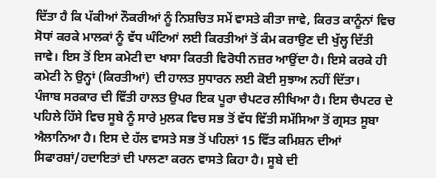ਦਿੱਤਾ ਹੈ ਕਿ ਪੱਕੀਆਂ ਨੌਕਰੀਆਂ ਨੂੰ ਨਿਸ਼ਚਿਤ ਸਮੇਂ ਵਾਸਤੇ ਕੀਤਾ ਜਾਵੇ, ਕਿਰਤ ਕਾਨੂੰਨਾਂ ਵਿਚ ਸੋਧਾਂ ਕਰਕੇ ਮਾਲਕਾਂ ਨੂੰ ਵੱਧ ਘੰਟਿਆਂ ਲਈ ਕਿਰਤੀਆਂ ਤੋਂ ਕੰਮ ਕਰਾਉਣ ਦੀ ਖੁੱਲ੍ਹ ਦਿੱਤੀ ਜਾਵੇ। ਇਸ ਤੋਂ ਇਸ ਕਮੇਟੀ ਦਾ ਖਾਸਾ ਕਿਰਤੀ ਵਿਰੋਧੀ ਨਜ਼ਰ ਆਉਂਦਾ ਹੈ। ਇਸੇ ਕਰਕੇ ਹੀ ਕਮੇਟੀ ਨੇ ਉਨ੍ਹਾਂ (ਕਿਰਤੀਆਂ) ਦੀ ਹਾਲਤ ਸੁਧਾਰਨ ਲਈ ਕੋਈ ਸੁਝਾਅ ਨਹੀਂ ਦਿੱਤਾ।
ਪੰਜਾਬ ਸਰਕਾਰ ਦੀ ਵਿੱਤੀ ਹਾਲਤ ਉਪਰ ਇਕ ਪੂਰਾ ਚੈਪਟਰ ਲੀਖਿਆ ਹੈ। ਇਸ ਚੈਪਟਰ ਦੇ ਪਹਿਲੇ ਹਿੱਸੇ ਵਿਚ ਸੂਬੇ ਨੂੰ ਸਾਰੇ ਮੁਲਕ ਵਿਚ ਸਭ ਤੋਂ ਵੱਧ ਵਿੱਤੀ ਸਮੱਸਿਆ ਤੋਂ ਗ੍ਰਸਤ ਸੂਬਾ ਐਲਾਨਿਆ ਹੈ। ਇਸ ਦੇ ਹੱਲ ਵਾਸਤੇ ਸਭ ਤੋਂ ਪਹਿਲਾਂ 15 ਵਿੱਤ ਕਮਿਸ਼ਨ ਦੀਆਂ ਸਿਫਾਰਸ਼ਾਂ/ਹਦਾਇਤਾਂ ਦੀ ਪਾਲਣਾ ਕਰਨ ਵਾਸਤੇ ਕਿਹਾ ਹੈ। ਸੂਬੇ ਦੀ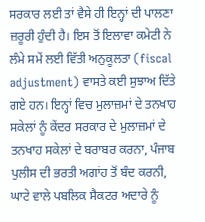ਸਰਕਾਰ ਲਈ ਤਾਂ ਵੈਸੇ ਹੀ ਇਨ੍ਹਾਂ ਦੀ ਪਾਲਣਾ ਜ਼ਰੂਰੀ ਹੁੰਦੀ ਹੈ। ਇਸ ਤੋਂ ਇਲਾਵਾ ਕਮੇਟੀ ਨੇ ਲੰਮੇ ਸਮੇਂ ਲਈ ਵਿੱਤੀ ਅਨੁਕੂਲਤਾ (fiscal adjustment) ਵਾਸਤੇ ਕਈ ਸੁਝਾਅ ਦਿੱਤੇ ਗਏ ਹਨ। ਇਨ੍ਹਾਂ ਵਿਚ ਮੁਲਾਜ਼ਮਾਂ ਦੇ ਤਨਖਾਹ ਸਕੇਲਾਂ ਨੂੰ ਕੇਂਦਰ ਸਰਕਾਰ ਦੇ ਮੁਲਾਜ਼ਮਾਂ ਦੇ ਤਨਖਾਹ ਸਕੇਲਾਂ ਦੇ ਬਰਾਬਰ ਕਰਨਾ, ਪੰਜਾਬ ਪੁਲੀਸ ਦੀ ਭਰਤੀ ਅਗਾਂਹ ਤੋਂ ਬੰਦ ਕਰਨੀ, ਘਾਟੇ ਵਾਲੇ ਪਬਲਿਕ ਸੈਕਟਰ ਅਦਾਰੇ ਨੂੰ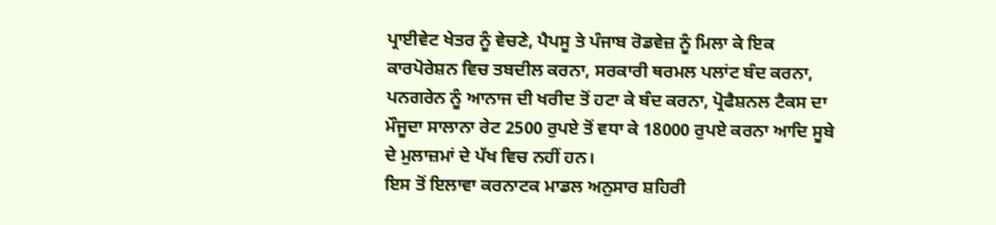ਪ੍ਰਾਈਵੇਟ ਖੇਤਰ ਨੂੰ ਵੇਚਣੇ, ਪੈਪਸੂ ਤੇ ਪੰਜਾਬ ਰੋਡਵੇਜ਼ ਨੂੰ ਮਿਲਾ ਕੇ ਇਕ ਕਾਰਪੋਰੇਸ਼ਨ ਵਿਚ ਤਬਦੀਲ ਕਰਨਾ, ਸਰਕਾਰੀ ਥਰਮਲ ਪਲਾਂਟ ਬੰਦ ਕਰਨਾ, ਪਨਗਰੇਨ ਨੂੰ ਆਨਾਜ ਦੀ ਖਰੀਦ ਤੋਂ ਹਟਾ ਕੇ ਬੰਦ ਕਰਨਾ, ਪ੍ਰੋਫੈਸ਼ਨਲ ਟੈਕਸ ਦਾ ਮੌਜੂਦਾ ਸਾਲਾਨਾ ਰੇਟ 2500 ਰੁਪਏ ਤੋਂ ਵਧਾ ਕੇ 18000 ਰੁਪਏ ਕਰਨਾ ਆਦਿ ਸੂਬੇ ਦੇ ਮੁਲਾਜ਼ਮਾਂ ਦੇ ਪੱਖ ਵਿਚ ਨਹੀਂ ਹਨ।
ਇਸ ਤੋਂ ਇਲਾਵਾ ਕਰਨਾਟਕ ਮਾਡਲ ਅਨੁਸਾਰ ਸ਼ਹਿਰੀ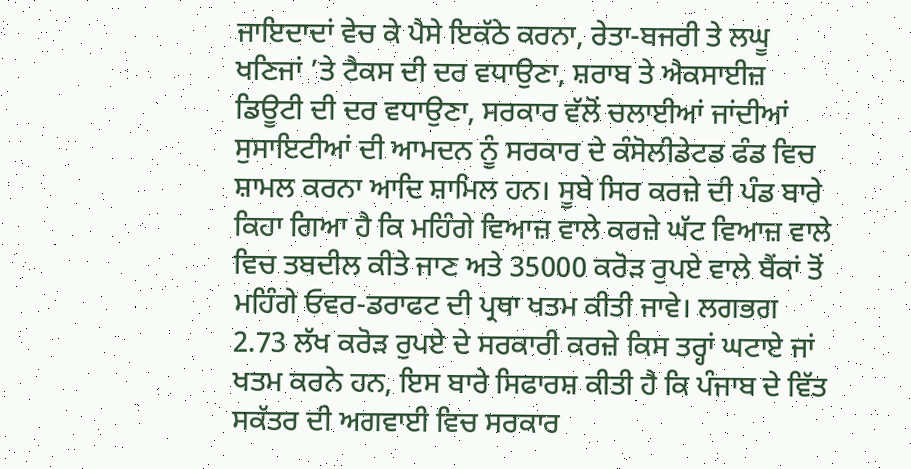ਜਾਇਦਾਦਾਂ ਵੇਚ ਕੇ ਪੈਸੇ ਇਕੱਠੇ ਕਰਨਾ, ਰੇਤਾ-ਬਜਰੀ ਤੇ ਲਘੂ ਖਣਿਜਾਂ ’ਤੇ ਟੈਕਸ ਦੀ ਦਰ ਵਧਾਉਣਾ, ਸ਼ਰਾਬ ਤੇ ਐਕਸਾਈਜ਼ ਡਿਊਟੀ ਦੀ ਦਰ ਵਧਾਉਣਾ, ਸਰਕਾਰ ਵੱਲੋਂ ਚਲਾਈਆਂ ਜਾਂਦੀਆਂ ਸੁਸਾਇਟੀਆਂ ਦੀ ਆਮਦਨ ਨੂੰ ਸਰਕਾਰ ਦੇ ਕੰਸੋਲੀਡੇਟਡ ਫੰਡ ਵਿਚ ਸ਼ਾਮਲ ਕਰਨਾ ਆਦਿ ਸ਼ਾਮਿਲ ਹਨ। ਸੂਬੇ ਸਿਰ ਕਰਜ਼ੇ ਦੀ ਪੰਡ ਬਾਰੇ ਕਿਹਾ ਗਿਆ ਹੈ ਕਿ ਮਹਿੰਗੇ ਵਿਆਜ਼ ਵਾਲੇ ਕਰਜ਼ੇ ਘੱਟ ਵਿਆਜ਼ ਵਾਲੇ ਵਿਚ ਤਬਦੀਲ ਕੀਤੇ ਜਾਣ ਅਤੇ 35000 ਕਰੋੜ ਰੁਪਏ ਵਾਲੇ ਬੈਂਕਾਂ ਤੋਂ ਮਹਿੰਗੇ ਓਵਰ-ਡਰਾਫਟ ਦੀ ਪ੍ਰਥਾ ਖਤਮ ਕੀਤੀ ਜਾਵੇ। ਲਗਭਗ 2.73 ਲੱਖ ਕਰੋੜ ਰੁਪਏ ਦੇ ਸਰਕਾਰੀ ਕਰਜ਼ੇ ਕਿਸ ਤਰ੍ਹਾਂ ਘਟਾਏ ਜਾਂ ਖਤਮ ਕਰਨੇ ਹਨ, ਇਸ ਬਾਰੇ ਸਿਫਾਰਸ਼ ਕੀਤੀ ਹੈ ਕਿ ਪੰਜਾਬ ਦੇ ਵਿੱਤ ਸਕੱਤਰ ਦੀ ਅਗਵਾਈ ਵਿਚ ਸਰਕਾਰ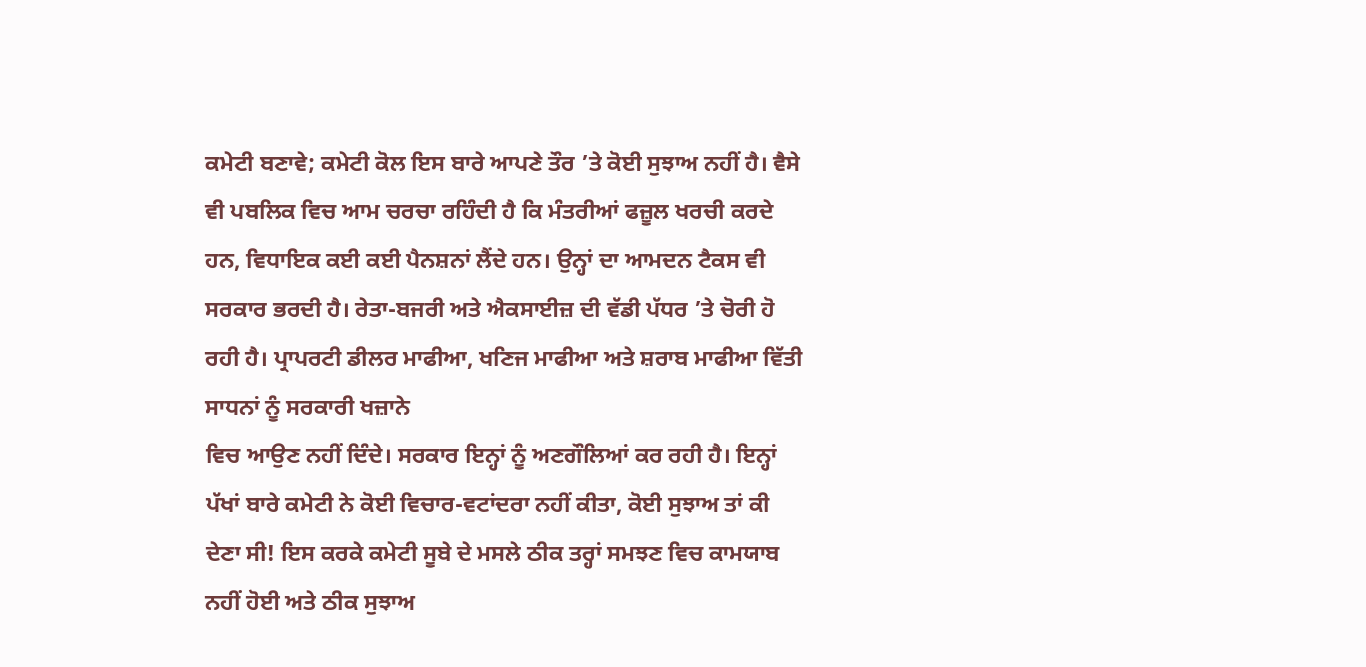ਕਮੇਟੀ ਬਣਾਵੇ; ਕਮੇਟੀ ਕੋਲ ਇਸ ਬਾਰੇ ਆਪਣੇ ਤੌਰ ’ਤੇ ਕੋਈ ਸੁਝਾਅ ਨਹੀਂ ਹੈ। ਵੈਸੇ ਵੀ ਪਬਲਿਕ ਵਿਚ ਆਮ ਚਰਚਾ ਰਹਿੰਦੀ ਹੈ ਕਿ ਮੰਤਰੀਆਂ ਫਜ਼ੂਲ ਖਰਚੀ ਕਰਦੇ ਹਨ, ਵਿਧਾਇਕ ਕਈ ਕਈ ਪੈਨਸ਼ਨਾਂ ਲੈਂਦੇ ਹਨ। ਉਨ੍ਹਾਂ ਦਾ ਆਮਦਨ ਟੈਕਸ ਵੀ ਸਰਕਾਰ ਭਰਦੀ ਹੈ। ਰੇਤਾ-ਬਜਰੀ ਅਤੇ ਐਕਸਾਈਜ਼ ਦੀ ਵੱਡੀ ਪੱਧਰ ’ਤੇ ਚੋਰੀ ਹੋ ਰਹੀ ਹੈ। ਪ੍ਰਾਪਰਟੀ ਡੀਲਰ ਮਾਫੀਆ, ਖਣਿਜ ਮਾਫੀਆ ਅਤੇ ਸ਼ਰਾਬ ਮਾਫੀਆ ਵਿੱਤੀ ਸਾਧਨਾਂ ਨੂੰ ਸਰਕਾਰੀ ਖਜ਼ਾਨੇ
ਵਿਚ ਆਉਣ ਨਹੀਂ ਦਿੰਦੇ। ਸਰਕਾਰ ਇਨ੍ਹਾਂ ਨੂੰ ਅਣਗੌਲਿਆਂ ਕਰ ਰਹੀ ਹੈ। ਇਨ੍ਹਾਂ ਪੱਖਾਂ ਬਾਰੇ ਕਮੇਟੀ ਨੇ ਕੋਈ ਵਿਚਾਰ-ਵਟਾਂਦਰਾ ਨਹੀਂ ਕੀਤਾ, ਕੋਈ ਸੁਝਾਅ ਤਾਂ ਕੀ ਦੇਣਾ ਸੀ! ਇਸ ਕਰਕੇ ਕਮੇਟੀ ਸੂਬੇ ਦੇ ਮਸਲੇ ਠੀਕ ਤਰ੍ਹਾਂ ਸਮਝਣ ਵਿਚ ਕਾਮਯਾਬ ਨਹੀਂ ਹੋਈ ਅਤੇ ਠੀਕ ਸੁਝਾਅ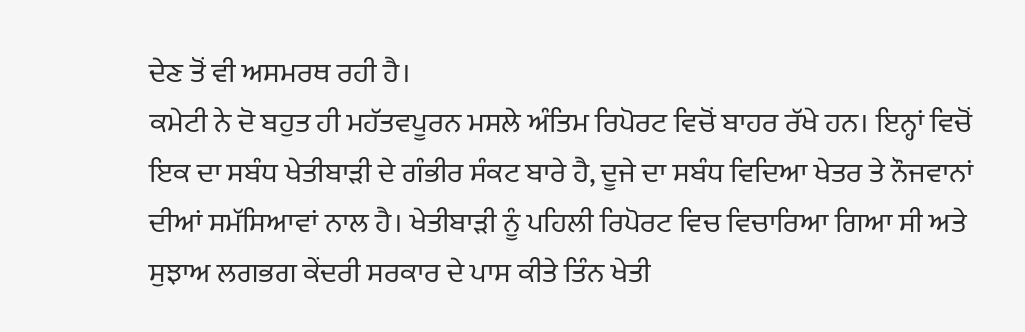ਦੇਣ ਤੋਂ ਵੀ ਅਸਮਰਥ ਰਹੀ ਹੈ।
ਕਮੇਟੀ ਨੇ ਦੋ ਬਹੁਤ ਹੀ ਮਹੱਤਵਪੂਰਨ ਮਸਲੇ ਅੰਤਿਮ ਰਿਪੋਰਟ ਵਿਚੋਂ ਬਾਹਰ ਰੱਖੇ ਹਨ। ਇਨ੍ਹਾਂ ਵਿਚੋਂ ਇਕ ਦਾ ਸਬੰਧ ਖੇਤੀਬਾੜੀ ਦੇ ਗੰਭੀਰ ਸੰਕਟ ਬਾਰੇ ਹੈ, ਦੂਜੇ ਦਾ ਸਬੰਧ ਵਿਦਿਆ ਖੇਤਰ ਤੇ ਨੌਜਵਾਨਾਂ ਦੀਆਂ ਸਮੱਸਿਆਵਾਂ ਨਾਲ ਹੈ। ਖੇਤੀਬਾੜੀ ਨੂੰ ਪਹਿਲੀ ਰਿਪੋਰਟ ਵਿਚ ਵਿਚਾਰਿਆ ਗਿਆ ਸੀ ਅਤੇ ਸੁਝਾਅ ਲਗਭਗ ਕੇਂਦਰੀ ਸਰਕਾਰ ਦੇ ਪਾਸ ਕੀਤੇ ਤਿੰਨ ਖੇਤੀ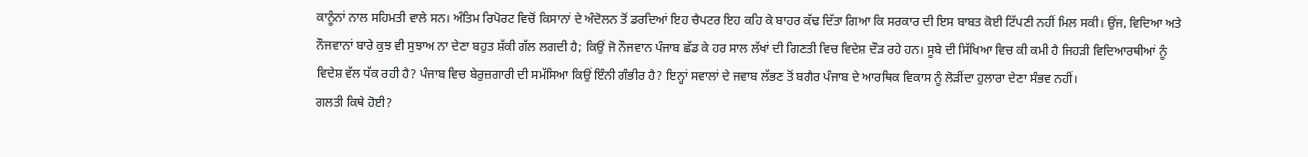ਕਾਨੂੰਨਾਂ ਨਾਲ ਸਹਿਮਤੀ ਵਾਲੇ ਸਨ। ਅੰਤਿਮ ਰਿਪੋਰਟ ਵਿਚੋਂ ਕਿਸਾਨਾਂ ਦੇ ਅੰਦੋਲਨ ਤੋਂ ਡਰਦਿਆਂ ਇਹ ਚੈਪਟਰ ਇਹ ਕਹਿ ਕੇ ਬਾਹਰ ਕੱਢ ਦਿੱਤਾ ਗਿਆ ਕਿ ਸਰਕਾਰ ਦੀ ਇਸ ਬਾਬਤ ਕੋਈ ਟਿੱਪਣੀ ਨਹੀਂ ਮਿਲ ਸਕੀ। ਉਂਜ, ਵਿਦਿਆ ਅਤੇ ਨੌਜਵਾਨਾਂ ਬਾਰੇ ਕੁਝ ਵੀ ਸੁਝਾਅ ਨਾ ਦੇਣਾ ਬਹੁਤ ਸ਼ੱਕੀ ਗੱਲ ਲਗਦੀ ਹੈ; ਕਿਉਂ ਜੋ ਨੌਜਵਾਨ ਪੰਜਾਬ ਛੱਡ ਕੇ ਹਰ ਸਾਲ ਲੱਖਾਂ ਦੀ ਗਿਣਤੀ ਵਿਚ ਵਿਦੇਸ਼ ਦੌੜ ਰਹੇ ਹਨ। ਸੂਬੇ ਦੀ ਸਿੱਖਿਆ ਵਿਚ ਕੀ ਕਮੀ ਹੈ ਜਿਹੜੀ ਵਿਦਿਆਰਥੀਆਂ ਨੂੰ ਵਿਦੇਸ਼ ਵੱਲ ਧੱਕ ਰਹੀ ਹੈ? ਪੰਜਾਬ ਵਿਚ ਬੇਰੁਜ਼ਗਾਰੀ ਦੀ ਸਮੱਸਿਆ ਕਿਉਂ ਇੰਨੀ ਗੰਭੀਰ ਹੈ? ਇਨ੍ਹਾਂ ਸਵਾਲਾਂ ਦੇ ਜਵਾਬ ਲੱਭਣ ਤੋਂ ਬਗੈਰ ਪੰਜਾਬ ਦੇ ਆਰਥਿਕ ਵਿਕਾਸ ਨੂੰ ਲੋੜੀਂਦਾ ਹੁਲਾਰਾ ਦੇਣਾ ਸੰਭਵ ਨਹੀਂ।
ਗਲਤੀ ਕਿਥੇ ਹੋਈ?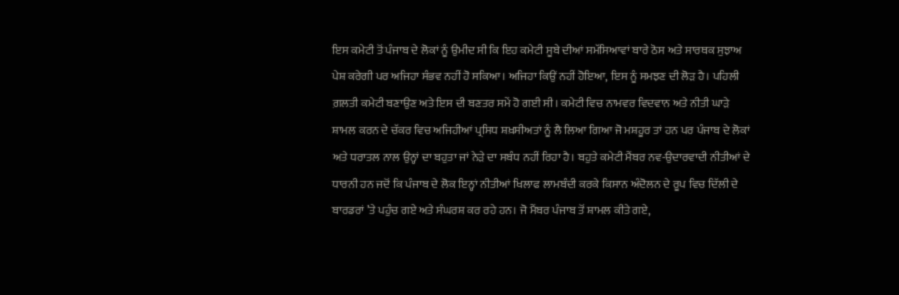ਇਸ ਕਮੇਟੀ ਤੋਂ ਪੰਜਾਬ ਦੇ ਲੋਕਾਂ ਨੂੰ ਉਮੀਦ ਸੀ ਕਿ ਇਹ ਕਮੇਟੀ ਸੂਬੇ ਦੀਆਂ ਸਮੱਸਿਆਵਾਂ ਬਾਰੇ ਠੋਸ ਅਤੇ ਸਾਰਥਕ ਸੁਝਾਅ ਪੇਸ਼ ਕਰੇਗੀ ਪਰ ਅਜਿਹਾ ਸੰਭਵ ਨਹੀਂ ਹੋ ਸਕਿਆ। ਅਜਿਹਾ ਕਿਉਂ ਨਹੀਂ ਹੋਇਆ, ਇਸ ਨੂੰ ਸਮਝਣ ਦੀ ਲੋੜ ਹੈ। ਪਹਿਲੀ ਗ਼ਲਤੀ ਕਮੇਟੀ ਬਣਾਉਣ ਅਤੇ ਇਸ ਦੀ ਬਣਤਰ ਸਮੇਂ ਹੋ ਗਈ ਸੀ। ਕਮੇਟੀ ਵਿਚ ਨਾਮਵਰ ਵਿਦਵਾਨ ਅਤੇ ਨੀਤੀ ਘਾੜੇ ਸ਼ਾਮਲ ਕਰਨ ਦੇ ਚੱਕਰ ਵਿਚ ਅਜਿਹੀਆਂ ਪ੍ਰਸਿਧ ਸ਼ਖ਼ਸੀਅਤਾਂ ਨੂੰ ਲੈ ਲਿਆ ਗਿਆ ਜੋ ਮਸ਼ਹੂਰ ਤਾਂ ਹਨ ਪਰ ਪੰਜਾਬ ਦੇ ਲੋਕਾਂ ਅਤੇ ਧਰਾਤਲ ਨਾਲ ਉਨ੍ਹਾਂ ਦਾ ਬਹੁਤਾ ਜਾਂ ਨੇੜੇ ਦਾ ਸਬੰਧ ਨਹੀਂ ਰਿਹਾ ਹੈ। ਬਹੁਤੇ ਕਮੇਟੀ ਮੈਂਬਰ ਨਵ-ਉਦਾਰਵਾਦੀ ਨੀਤੀਆਂ ਦੇ ਧਾਰਨੀ ਹਨ ਜਦੋਂ ਕਿ ਪੰਜਾਬ ਦੇ ਲੋਕ ਇਨ੍ਹਾਂ ਨੀਤੀਆਂ ਖਿਲਾਫ ਲਾਮਬੰਦੀ ਕਰਕੇ ਕਿਸਾਨ ਅੰਦੋਲਨ ਦੇ ਰੂਪ ਵਿਚ ਦਿੱਲੀ ਦੇ ਬਾਰਡਰਾਂ ’ਤੇ ਪਹੁੰਚ ਗਏ ਅਤੇ ਸੰਘਰਸ਼ ਕਰ ਰਹੇ ਹਨ। ਜੋ ਮੈਂਬਰ ਪੰਜਾਬ ਤੋਂ ਸ਼ਾਮਲ ਕੀਤੇ ਗਏ,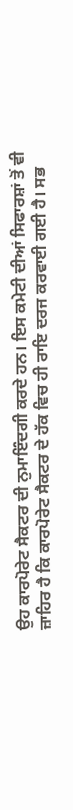ਉਹ ਕਾਰਪੋਰੇਟ ਸੈਕਟਰ ਦੀ ਨੁਮਾਇੰਦਗੀ ਕਰਦੇ ਹਨ। ਇਸ ਕਮੇਟੀ ਦੀਆਂ ਸਿਫਾਰਸ਼ਾਂ ਤੋਂ ਵੀ ਜ਼ਾਹਿਰ ਹੈ ਕਿ ਕਾਰਪੋਰੇਟ ਸੈਕਟਰ ਦੇ ਹੱਕ ਵਿਚ ਹੀ ਰਾਇ ਦਰਜ ਕਰਵਾਈ ਗਈ ਹੈ। ਸਭ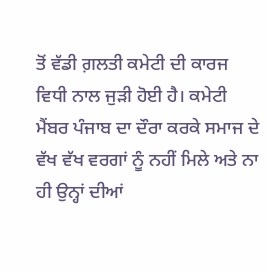ਤੋਂ ਵੱਡੀ ਗ਼ਲਤੀ ਕਮੇਟੀ ਦੀ ਕਾਰਜ ਵਿਧੀ ਨਾਲ ਜੁੜੀ ਹੋਈ ਹੈ। ਕਮੇਟੀ ਮੈਂਬਰ ਪੰਜਾਬ ਦਾ ਦੌਰਾ ਕਰਕੇ ਸਮਾਜ ਦੇ ਵੱਖ ਵੱਖ ਵਰਗਾਂ ਨੂੰ ਨਹੀਂ ਮਿਲੇ ਅਤੇ ਨਾ ਹੀ ਉਨ੍ਹਾਂ ਦੀਆਂ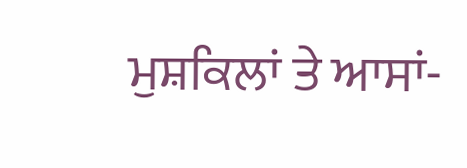ਮੁਸ਼ਕਿਲਾਂ ਤੇ ਆਸਾਂ-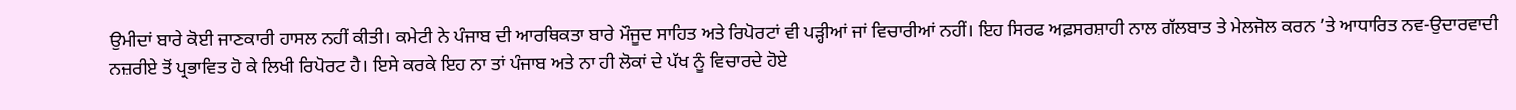ਉਮੀਦਾਂ ਬਾਰੇ ਕੋਈ ਜਾਣਕਾਰੀ ਹਾਸਲ ਨਹੀਂ ਕੀਤੀ। ਕਮੇਟੀ ਨੇ ਪੰਜਾਬ ਦੀ ਆਰਥਿਕਤਾ ਬਾਰੇ ਮੌਜੂਦ ਸਾਹਿਤ ਅਤੇ ਰਿਪੋਰਟਾਂ ਵੀ ਪੜ੍ਹੀਆਂ ਜਾਂ ਵਿਚਾਰੀਆਂ ਨਹੀਂ। ਇਹ ਸਿਰਫ ਅਫ਼ਸਰਸ਼ਾਹੀ ਨਾਲ ਗੱਲਬਾਤ ਤੇ ਮੇਲਜੋਲ ਕਰਨ ’ਤੇ ਆਧਾਰਿਤ ਨਵ-ਉਦਾਰਵਾਦੀ ਨਜ਼ਰੀਏ ਤੋਂ ਪ੍ਰਭਾਵਿਤ ਹੋ ਕੇ ਲਿਖੀ ਰਿਪੋਰਟ ਹੈ। ਇਸੇ ਕਰਕੇ ਇਹ ਨਾ ਤਾਂ ਪੰਜਾਬ ਅਤੇ ਨਾ ਹੀ ਲੋਕਾਂ ਦੇ ਪੱਖ ਨੂੰ ਵਿਚਾਰਦੇ ਹੋਏ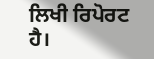ਲਿਖੀ ਰਿਪੋਰਟ ਹੈ।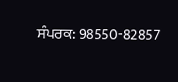ਸੰਪਰਕ: 98550-82857